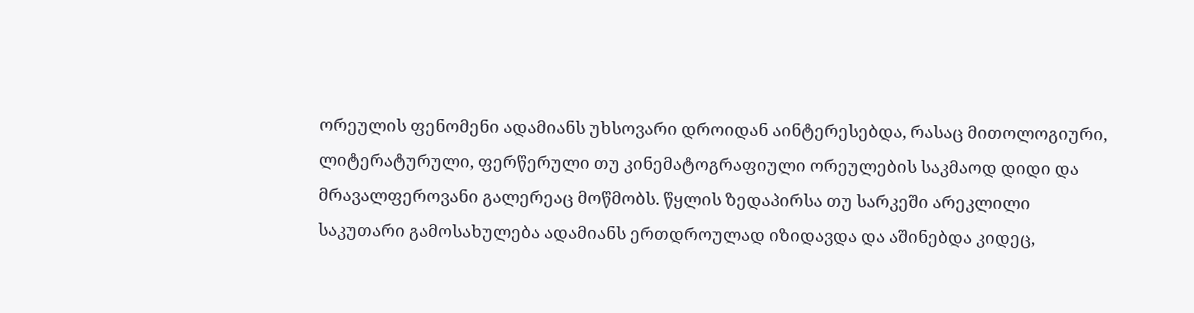ორეულის ფენომენი ადამიანს უხსოვარი დროიდან აინტერესებდა, რასაც მითოლოგიური, ლიტერატურული, ფერწერული თუ კინემატოგრაფიული ორეულების საკმაოდ დიდი და მრავალფეროვანი გალერეაც მოწმობს. წყლის ზედაპირსა თუ სარკეში არეკლილი საკუთარი გამოსახულება ადამიანს ერთდროულად იზიდავდა და აშინებდა კიდეც,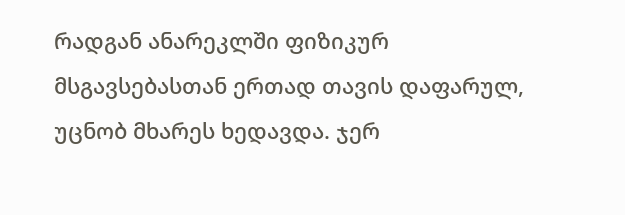რადგან ანარეკლში ფიზიკურ მსგავსებასთან ერთად თავის დაფარულ, უცნობ მხარეს ხედავდა. ჯერ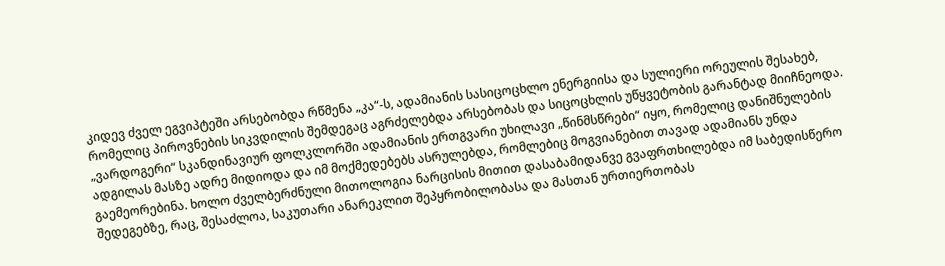კიდევ ძველ ეგვიპტეში არსებობდა რწმენა „კა“-ს, ადამიანის სასიცოცხლო ენერგიისა და სულიერი ორეულის შესახებ, რომელიც პიროვნების სიკვდილის შემდეგაც აგრძელებდა არსებობას და სიცოცხლის უწყვეტობის გარანტად მიიჩნეოდა. „ვარდოგერი“ სკანდინავიურ ფოლკლორში ადამიანის ერთგვარი უხილავი „წინმსწრები“ იყო, რომელიც დანიშნულების ადგილას მასზე ადრე მიდიოდა და იმ მოქმედებებს ასრულებდა, რომლებიც მოგვიანებით თავად ადამიანს უნდა გაემეორებინა. ხოლო ძველბერძნული მითოლოგია ნარცისის მითით დასაბამიდანვე გვაფრთხილებდა იმ საბედისწერო შედეგებზე, რაც, შესაძლოა, საკუთარი ანარეკლით შეპყრობილობასა და მასთან ურთიერთობას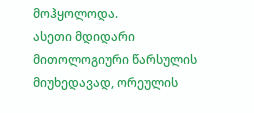მოჰყოლოდა.
ასეთი მდიდარი მითოლოგიური წარსულის მიუხედავად, ორეულის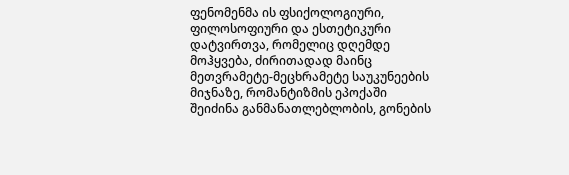ფენომენმა ის ფსიქოლოგიური, ფილოსოფიური და ესთეტიკური დატვირთვა, რომელიც დღემდე მოჰყვება, ძირითადად მაინც მეთვრამეტე-მეცხრამეტე საუკუნეების მიჯნაზე, რომანტიზმის ეპოქაში შეიძინა განმანათლებლობის, გონების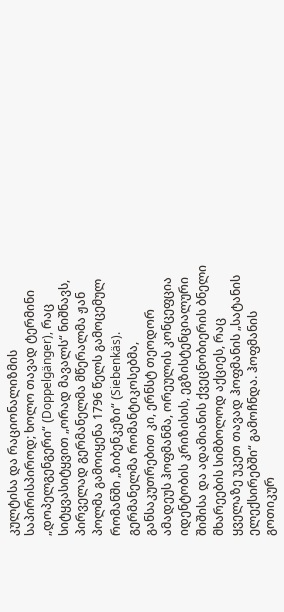კულტისა და რაციონალიზმის საპირისპიროდ; ხოლო თავად ტერმინი „დოპელგენგერი“ (Doppelgänger), რაც სიტყვასიტყვით „ორად მავალს“ ნიშნავს, პირველად გერმანელმა მწერალმა ჟან პოლმა გამოიყენა 1796 წელს გამოცემულ რომანში „ზიბენკეზი“ (Siebenkäs). გერმანელმა რომანტიკოსებმა, განსაკუთრებით კი, ერნსტ თეოდორ ამადეუს ჰოფმანმა, ორეულის კონცეფცია იდენტობის კრიზისის, ეგზისტენციალური შიშისა და ადამიანის ქვეცნობიერის ბნელი მხარეების სიმბოლოდ აქციეს, რაც ყველაზე უკეთ თავად ჰოფმანის „სატანის ელექსირებში“ გამოჩნდა. ჰოფმანის გოთიკურ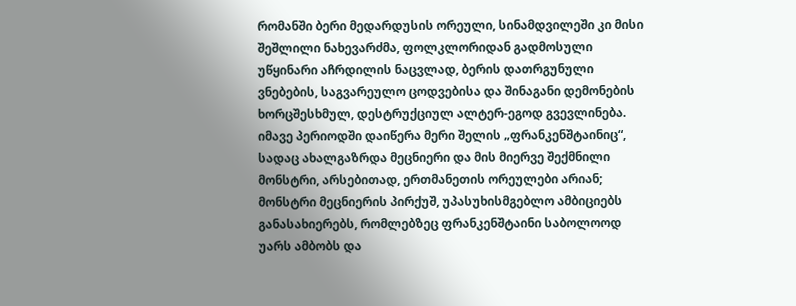რომანში ბერი მედარდუსის ორეული, სინამდვილეში კი მისი შეშლილი ნახევარძმა, ფოლკლორიდან გადმოსული უწყინარი აჩრდილის ნაცვლად, ბერის დათრგუნული ვნებების, საგვარეულო ცოდვებისა და შინაგანი დემონების ხორცშესხმულ, დესტრუქციულ ალტერ-ეგოდ გვევლინება. იმავე პერიოდში დაიწერა მერი შელის „ფრანკენშტაინიც“, სადაც ახალგაზრდა მეცნიერი და მის მიერვე შექმნილი მონსტრი, არსებითად, ერთმანეთის ორეულები არიან; მონსტრი მეცნიერის პირქუშ, უპასუხისმგებლო ამბიციებს განასახიერებს, რომლებზეც ფრანკენშტაინი საბოლოოდ უარს ამბობს და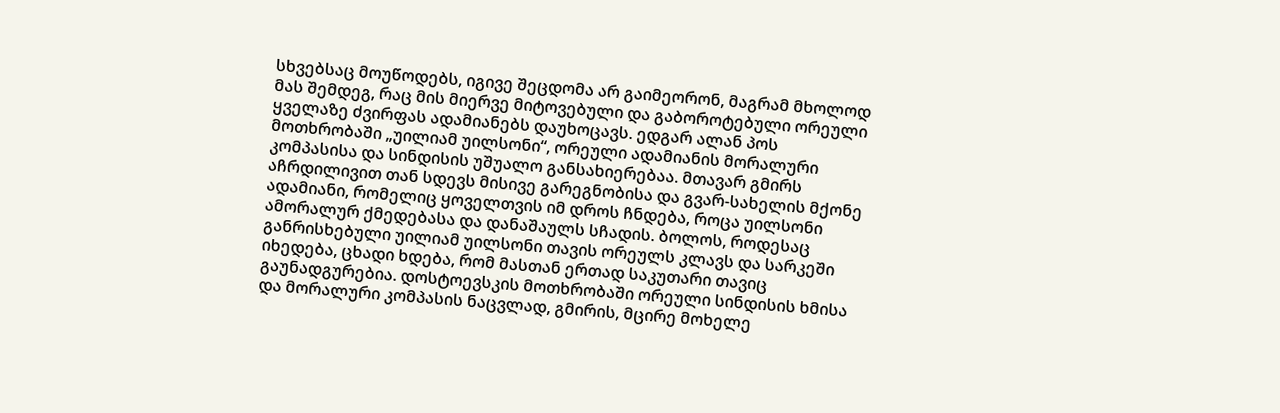სხვებსაც მოუწოდებს, იგივე შეცდომა არ გაიმეორონ, მაგრამ მხოლოდ მას შემდეგ, რაც მის მიერვე მიტოვებული და გაბოროტებული ორეული ყველაზე ძვირფას ადამიანებს დაუხოცავს. ედგარ ალან პოს მოთხრობაში „უილიამ უილსონი“, ორეული ადამიანის მორალური კომპასისა და სინდისის უშუალო განსახიერებაა. მთავარ გმირს აჩრდილივით თან სდევს მისივე გარეგნობისა და გვარ-სახელის მქონე ადამიანი, რომელიც ყოველთვის იმ დროს ჩნდება, როცა უილსონი ამორალურ ქმედებასა და დანაშაულს სჩადის. ბოლოს, როდესაც განრისხებული უილიამ უილსონი თავის ორეულს კლავს და სარკეში იხედება, ცხადი ხდება, რომ მასთან ერთად საკუთარი თავიც გაუნადგურებია. დოსტოევსკის მოთხრობაში ორეული სინდისის ხმისა და მორალური კომპასის ნაცვლად, გმირის, მცირე მოხელე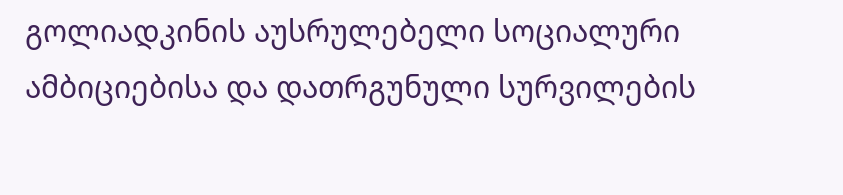გოლიადკინის აუსრულებელი სოციალური ამბიციებისა და დათრგუნული სურვილების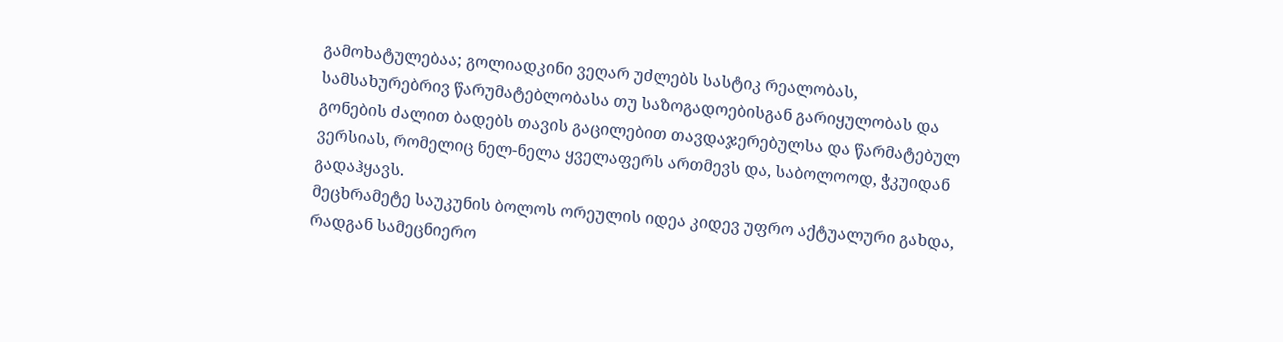გამოხატულებაა; გოლიადკინი ვეღარ უძლებს სასტიკ რეალობას, სამსახურებრივ წარუმატებლობასა თუ საზოგადოებისგან გარიყულობას და გონების ძალით ბადებს თავის გაცილებით თავდაჯერებულსა და წარმატებულ ვერსიას, რომელიც ნელ-ნელა ყველაფერს ართმევს და, საბოლოოდ, ჭკუიდან გადაჰყავს.
მეცხრამეტე საუკუნის ბოლოს ორეულის იდეა კიდევ უფრო აქტუალური გახდა, რადგან სამეცნიერო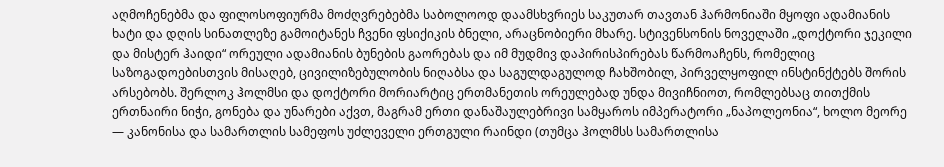აღმოჩენებმა და ფილოსოფიურმა მოძღვრებებმა საბოლოოდ დაამსხვრიეს საკუთარ თავთან ჰარმონიაში მყოფი ადამიანის ხატი და დღის სინათლეზე გამოიტანეს ჩვენი ფსიქიკის ბნელი, არაცნობიერი მხარე. სტივენსონის ნოველაში „დოქტორი ჯეკილი და მისტერ ჰაიდი“ ორეული ადამიანის ბუნების გაორებას და იმ მუდმივ დაპირისპირებას წარმოაჩენს, რომელიც საზოგადოებისთვის მისაღებ, ცივილიზებულობის ნიღაბსა და საგულდაგულოდ ჩახშობილ, პირველყოფილ ინსტინქტებს შორის არსებობს. შერლოკ ჰოლმსი და დოქტორი მორიარტიც ერთმანეთის ორეულებად უნდა მივიჩნიოთ, რომლებსაც თითქმის ერთნაირი ნიჭი, გონება და უნარები აქვთ, მაგრამ ერთი დანაშაულებრივი სამყაროს იმპერატორი „ნაპოლეონია“, ხოლო მეორე — კანონისა და სამართლის სამეფოს უძლეველი ერთგული რაინდი (თუმცა ჰოლმსს სამართლისა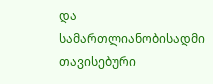და სამართლიანობისადმი თავისებური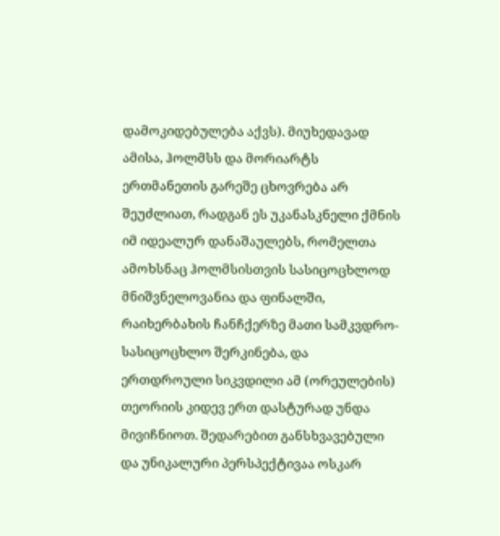დამოკიდებულება აქვს). მიუხედავად ამისა, ჰოლმსს და მორიარტს ერთმანეთის გარეშე ცხოვრება არ შეუძლიათ, რადგან ეს უკანასკნელი ქმნის იმ იდეალურ დანაშაულებს, რომელთა ამოხსნაც ჰოლმსისთვის სასიცოცხლოდ მნიშვნელოვანია და ფინალში, რაიხერბახის ჩანჩქერზე მათი სამკვდრო-სასიცოცხლო შერკინება, და ერთდროული სიკვდილი ამ (ორეულების) თეორიის კიდევ ერთ დასტურად უნდა მივიჩნიოთ. შედარებით განსხვავებული და უნიკალური პერსპექტივაა ოსკარ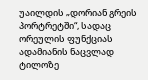უაილდის „დორიან გრეის პორტრეტში“, სადაც ორეულის ფუნქციას ადამიანის ნაცვლად ტილოზე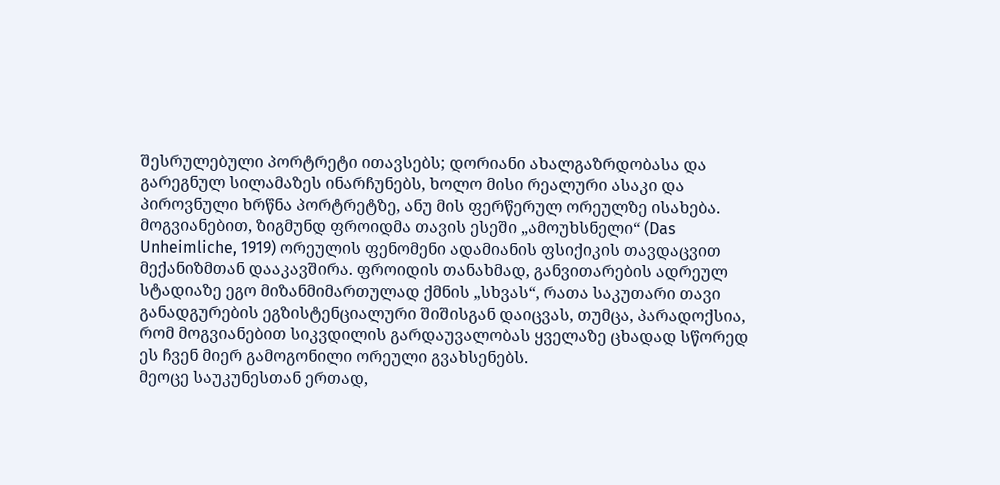შესრულებული პორტრეტი ითავსებს; დორიანი ახალგაზრდობასა და გარეგნულ სილამაზეს ინარჩუნებს, ხოლო მისი რეალური ასაკი და პიროვნული ხრწნა პორტრეტზე, ანუ მის ფერწერულ ორეულზე ისახება. მოგვიანებით, ზიგმუნდ ფროიდმა თავის ესეში „ამოუხსნელი“ (Das Unheimliche, 1919) ორეულის ფენომენი ადამიანის ფსიქიკის თავდაცვით მექანიზმთან დააკავშირა. ფროიდის თანახმად, განვითარების ადრეულ სტადიაზე ეგო მიზანმიმართულად ქმნის „სხვას“, რათა საკუთარი თავი განადგურების ეგზისტენციალური შიშისგან დაიცვას, თუმცა, პარადოქსია, რომ მოგვიანებით სიკვდილის გარდაუვალობას ყველაზე ცხადად სწორედ ეს ჩვენ მიერ გამოგონილი ორეული გვახსენებს.
მეოცე საუკუნესთან ერთად,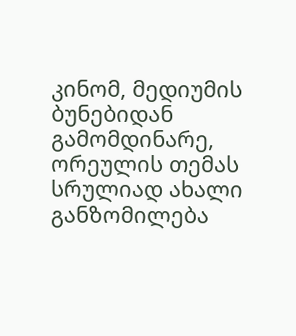კინომ, მედიუმის ბუნებიდან გამომდინარე, ორეულის თემას სრულიად ახალი განზომილება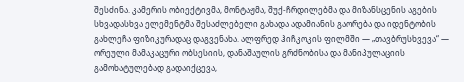შესძინა. კამერის ობიექტივმა, მონტაჟმა, შუქ-ჩრდილებმა და მიზანსცენის აგების სხვადასხვა ელემენტმა შესაძლებელი გახადა ადამიანის გაორება და იდენტობის გახლეჩა ფიზიკურადაც დაგვენახა. ალფრედ ჰიჩკოკის ფილმში — „თავბრუსხვევა“ — ორეული მამაკაცური ობსესიის, დანაშაულის გრძნობისა და მანიპულაციის გამოხატულებად გადაიქცევა,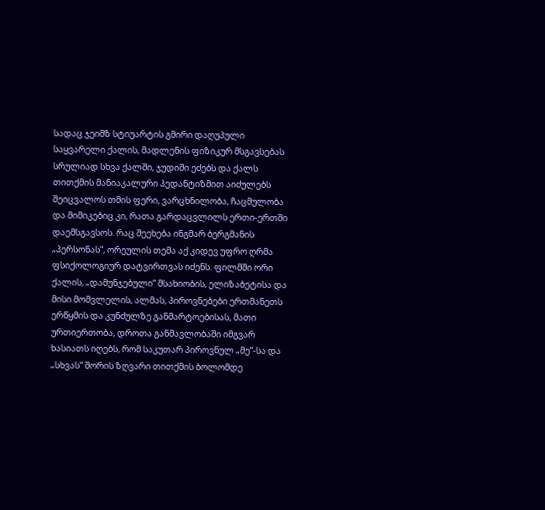სადაც ჯეიმზ სტიუარტის გმირი დაღუპული საყვარელი ქალის, მადლენის ფიზიკურ მსგავსებას სრულიად სხვა ქალში, ჯუდიში ეძებს და ქალს თითქმის მანიაკალური პედანტიზმით აიძულებს შეიცვალოს თმის ფერი, ვარცხნილობა, ჩაცმულობა და მიმიკებიც კი, რათა გარდაცვლილს ერთი-ერთში დაემსგავსოს. რაც შეეხება ინგმარ ბერგმანის „პერსონას“, ორეულის თემა აქ კიდევ უფრო ღრმა ფსიქოლოგიურ დატვირთვას იძენს. ფილმში ორი ქალის, „დამუნჯებული“ მსახიობის, ელიზაბეტისა და მისი მომვლელის, ალმას, პიროვნებები ერთმანეთს ერწყმის და კუნძულზე განმარტოებისას, მათი ურთიერთობა, დროთა განმავლობაში იმგვარ ხასიათს იღებს, რომ საკუთარ პიროვნულ „მე“-სა და „სხვას“ შორის ზღვარი თითქმის ბოლომდე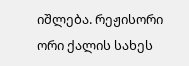იშლება. რეჟისორი ორი ქალის სახეს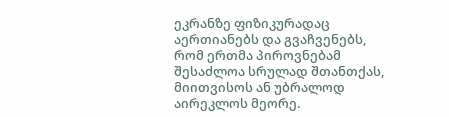ეკრანზე ფიზიკურადაც აერთიანებს და გვაჩვენებს, რომ ერთმა პიროვნებამ შესაძლოა სრულად შთანთქას, მიითვისოს ან უბრალოდ აირეკლოს მეორე.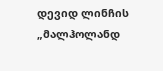დევიდ ლინჩის „მალჰოლანდ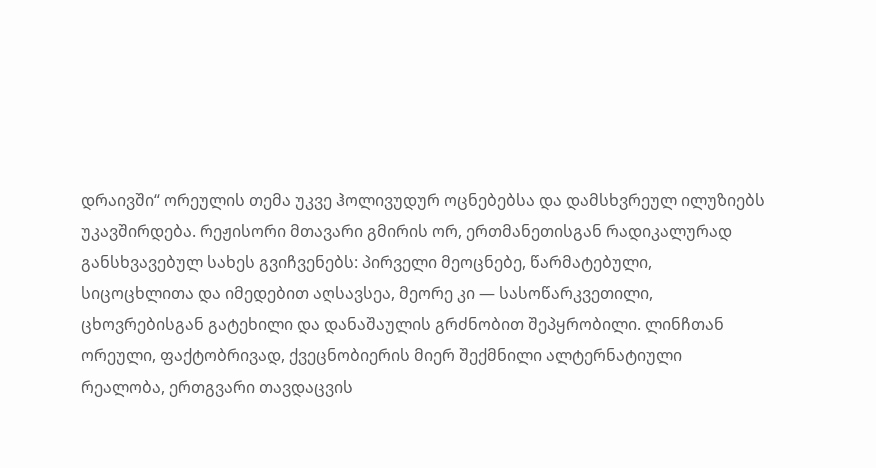დრაივში“ ორეულის თემა უკვე ჰოლივუდურ ოცნებებსა და დამსხვრეულ ილუზიებს უკავშირდება. რეჟისორი მთავარი გმირის ორ, ერთმანეთისგან რადიკალურად განსხვავებულ სახეს გვიჩვენებს: პირველი მეოცნებე, წარმატებული, სიცოცხლითა და იმედებით აღსავსეა, მეორე კი — სასოწარკვეთილი, ცხოვრებისგან გატეხილი და დანაშაულის გრძნობით შეპყრობილი. ლინჩთან ორეული, ფაქტობრივად, ქვეცნობიერის მიერ შექმნილი ალტერნატიული რეალობა, ერთგვარი თავდაცვის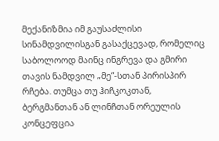მექანიზმია იმ გაუსაძლისი სინამდვილისგან გასაქცევად, რომელიც საბოლოოდ მაინც ინგრევა და გმირი თავის ნამდვილ „მე“-სთან პირისპირ რჩება. თუმცა თუ ჰიჩკოკთან, ბერგმანთან ან ლინჩთან ორეულის კონცეფცია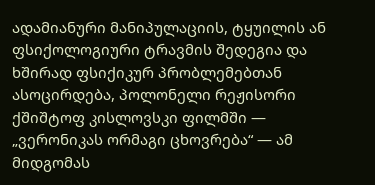ადამიანური მანიპულაციის, ტყუილის ან ფსიქოლოგიური ტრავმის შედეგია და ხშირად ფსიქიკურ პრობლემებთან ასოცირდება, პოლონელი რეჟისორი ქშიშტოფ კისლოვსკი ფილმში — „ვერონიკას ორმაგი ცხოვრება“ — ამ მიდგომას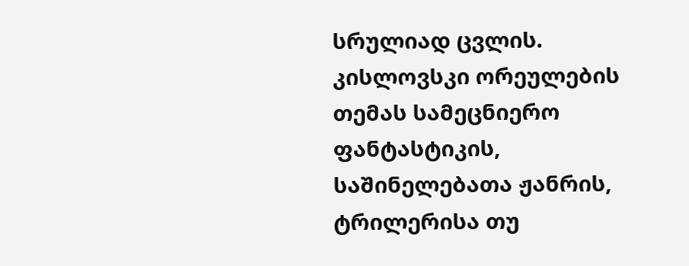სრულიად ცვლის. კისლოვსკი ორეულების თემას სამეცნიერო ფანტასტიკის, საშინელებათა ჟანრის, ტრილერისა თუ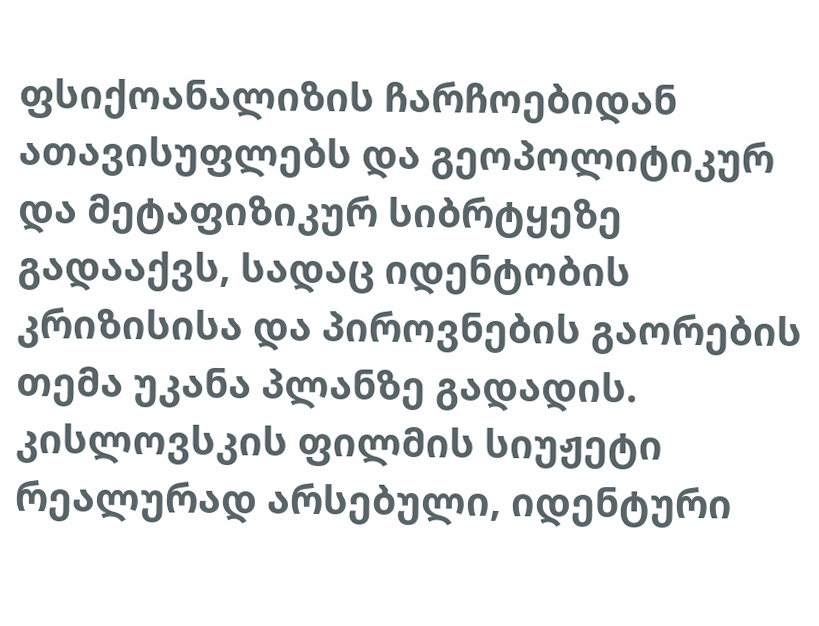ფსიქოანალიზის ჩარჩოებიდან ათავისუფლებს და გეოპოლიტიკურ და მეტაფიზიკურ სიბრტყეზე გადააქვს, სადაც იდენტობის კრიზისისა და პიროვნების გაორების თემა უკანა პლანზე გადადის. კისლოვსკის ფილმის სიუჟეტი რეალურად არსებული, იდენტური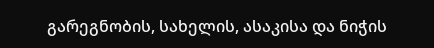გარეგნობის, სახელის, ასაკისა და ნიჭის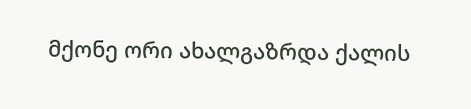მქონე ორი ახალგაზრდა ქალის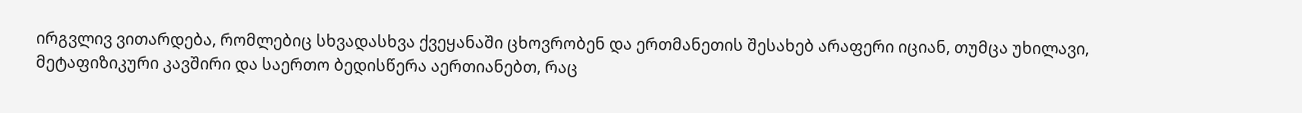ირგვლივ ვითარდება, რომლებიც სხვადასხვა ქვეყანაში ცხოვრობენ და ერთმანეთის შესახებ არაფერი იციან, თუმცა უხილავი, მეტაფიზიკური კავშირი და საერთო ბედისწერა აერთიანებთ, რაც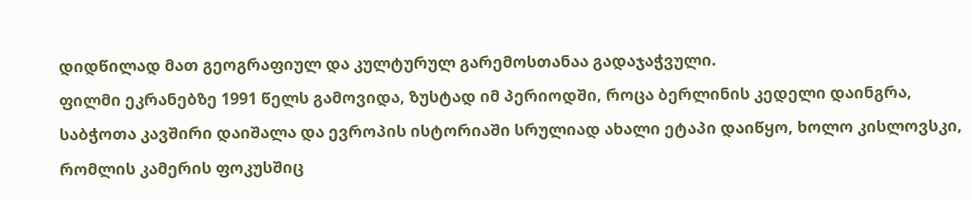დიდწილად მათ გეოგრაფიულ და კულტურულ გარემოსთანაა გადაჯაჭვული.
ფილმი ეკრანებზე 1991 წელს გამოვიდა, ზუსტად იმ პერიოდში, როცა ბერლინის კედელი დაინგრა, საბჭოთა კავშირი დაიშალა და ევროპის ისტორიაში სრულიად ახალი ეტაპი დაიწყო, ხოლო კისლოვსკი, რომლის კამერის ფოკუსშიც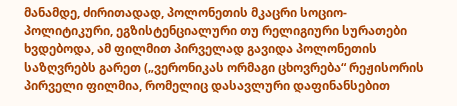მანამდე, ძირითადად, პოლონეთის მკაცრი სოციო-პოლიტიკური, ეგზისტენციალური თუ რელიგიური სურათები ხვდებოდა, ამ ფილმით პირველად გავიდა პოლონეთის საზღვრებს გარეთ („ვერონიკას ორმაგი ცხოვრება“ რეჟისორის პირველი ფილმია, რომელიც დასავლური დაფინანსებით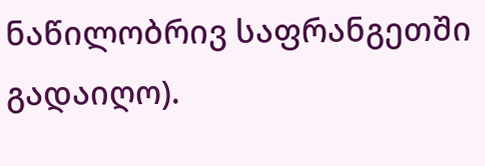ნაწილობრივ საფრანგეთში გადაიღო).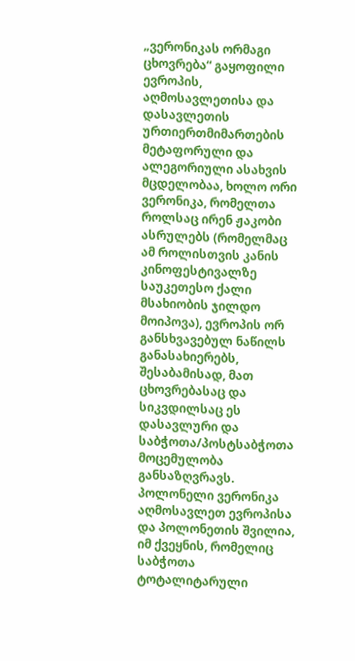„ვერონიკას ორმაგი ცხოვრება“ გაყოფილი ევროპის, აღმოსავლეთისა და დასავლეთის ურთიერთმიმართების მეტაფორული და ალეგორიული ასახვის მცდელობაა, ხოლო ორი ვერონიკა, რომელთა როლსაც ირენ ჟაკობი ასრულებს (რომელმაც ამ როლისთვის კანის კინოფესტივალზე საუკეთესო ქალი მსახიობის ჯილდო მოიპოვა), ევროპის ორ განსხვავებულ ნაწილს განასახიერებს, შესაბამისად, მათ ცხოვრებასაც და სიკვდილსაც ეს დასავლური და საბჭოთა/პოსტსაბჭოთა მოცემულობა განსაზღვრავს.
პოლონელი ვერონიკა აღმოსავლეთ ევროპისა და პოლონეთის შვილია, იმ ქვეყნის, რომელიც საბჭოთა ტოტალიტარული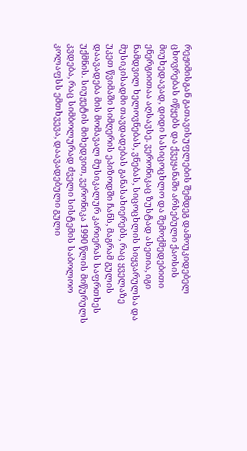რეჟიმისგან გათავისუფლების შემდეგ დამოუკიდებელ ცხოვრებას იწყებს და ქვეყანაში არსებული ქაოსის მიუხედავად, დიდი სასიცოცხლო და შემოქმედებითი ენერგიითაა აღსავსე. ვერონიკაც ზუსტად ასეთია, იგი ნამდვილ ხელოვნებას, ვნებას, სიცოცხლის სიყვარულსა და მუსიკისადმი თავდადებას განასახიერებს, რაც ყველაზე უკეთ წვიმაში სიმღერის ეპიზოდში ჩანს, მაგრამ გულის დაავადება მის მომავალ მუსიკალურ კარიერას საფრთხეს უქმნის. სიუჟეტის მიხედვით, ვერონიკა 1990 წლის მიწურულს კვდება, რაც სიმბოლურად ძველი სისტემის საბოლოო კოლაფსს ემთხვევა, დაავადებული გული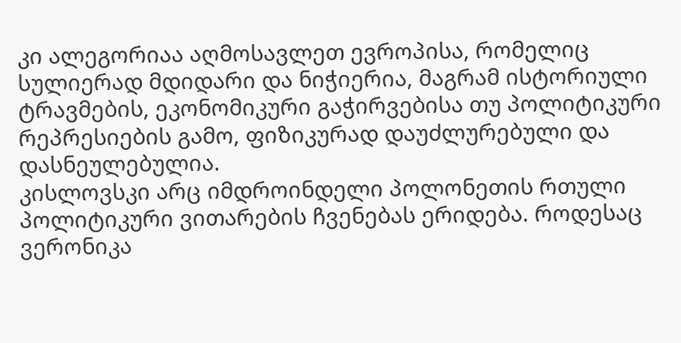კი ალეგორიაა აღმოსავლეთ ევროპისა, რომელიც სულიერად მდიდარი და ნიჭიერია, მაგრამ ისტორიული ტრავმების, ეკონომიკური გაჭირვებისა თუ პოლიტიკური რეპრესიების გამო, ფიზიკურად დაუძლურებული და დასნეულებულია.
კისლოვსკი არც იმდროინდელი პოლონეთის რთული პოლიტიკური ვითარების ჩვენებას ერიდება. როდესაც ვერონიკა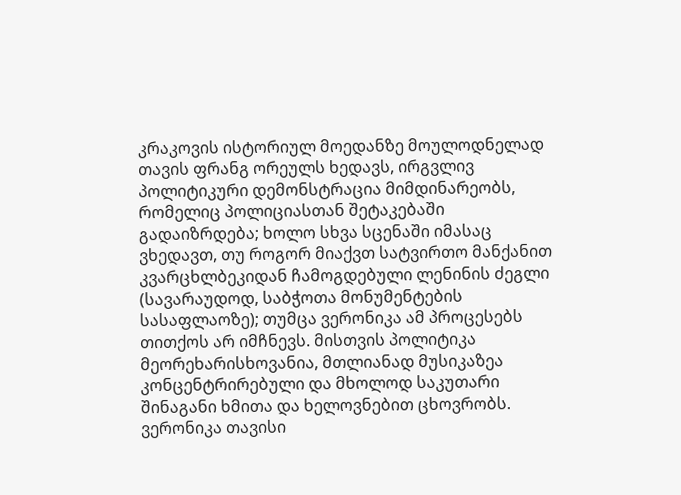კრაკოვის ისტორიულ მოედანზე მოულოდნელად თავის ფრანგ ორეულს ხედავს, ირგვლივ პოლიტიკური დემონსტრაცია მიმდინარეობს, რომელიც პოლიციასთან შეტაკებაში გადაიზრდება; ხოლო სხვა სცენაში იმასაც ვხედავთ, თუ როგორ მიაქვთ სატვირთო მანქანით კვარცხლბეკიდან ჩამოგდებული ლენინის ძეგლი (სავარაუდოდ, საბჭოთა მონუმენტების სასაფლაოზე); თუმცა ვერონიკა ამ პროცესებს თითქოს არ იმჩნევს. მისთვის პოლიტიკა მეორეხარისხოვანია, მთლიანად მუსიკაზეა კონცენტრირებული და მხოლოდ საკუთარი შინაგანი ხმითა და ხელოვნებით ცხოვრობს. ვერონიკა თავისი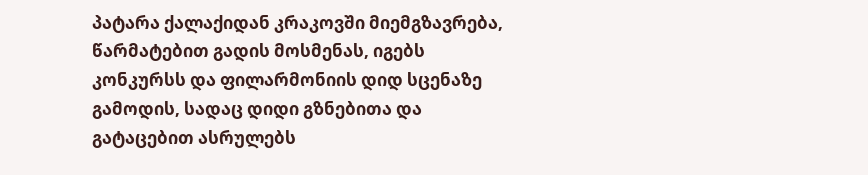პატარა ქალაქიდან კრაკოვში მიემგზავრება, წარმატებით გადის მოსმენას, იგებს კონკურსს და ფილარმონიის დიდ სცენაზე გამოდის, სადაც დიდი გზნებითა და გატაცებით ასრულებს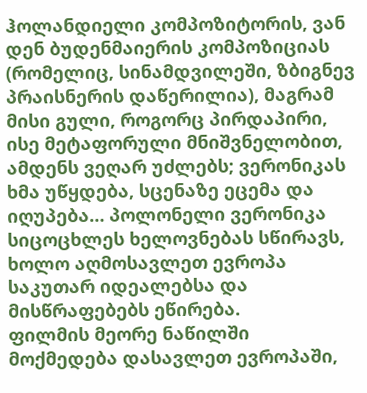ჰოლანდიელი კომპოზიტორის, ვან დენ ბუდენმაიერის კომპოზიციას (რომელიც, სინამდვილეში, ზბიგნევ პრაისნერის დაწერილია), მაგრამ მისი გული, როგორც პირდაპირი, ისე მეტაფორული მნიშვნელობით, ამდენს ვეღარ უძლებს; ვერონიკას ხმა უწყდება, სცენაზე ეცემა და იღუპება… პოლონელი ვერონიკა სიცოცხლეს ხელოვნებას სწირავს, ხოლო აღმოსავლეთ ევროპა საკუთარ იდეალებსა და მისწრაფებებს ეწირება.
ფილმის მეორე ნაწილში მოქმედება დასავლეთ ევროპაში,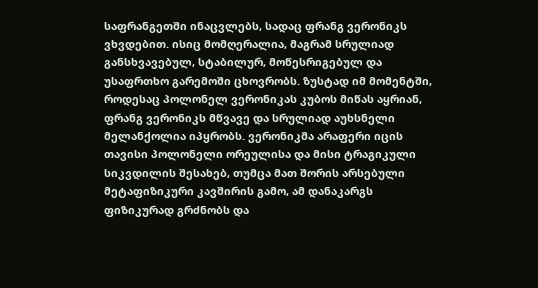საფრანგეთში ინაცვლებს, სადაც ფრანგ ვერონიკს ვხვდებით. ისიც მომღერალია, მაგრამ სრულიად განსხვავებულ, სტაბილურ, მოწესრიგებულ და უსაფრთხო გარემოში ცხოვრობს. ზუსტად იმ მომენტში, როდესაც პოლონელ ვერონიკას კუბოს მიწას აყრიან, ფრანგ ვერონიკს მწვავე და სრულიად აუხსნელი მელანქოლია იპყრობს. ვერონიკმა არაფერი იცის თავისი პოლონელი ორეულისა და მისი ტრაგიკული სიკვდილის შესახებ, თუმცა მათ შორის არსებული მეტაფიზიკური კავშირის გამო, ამ დანაკარგს ფიზიკურად გრძნობს და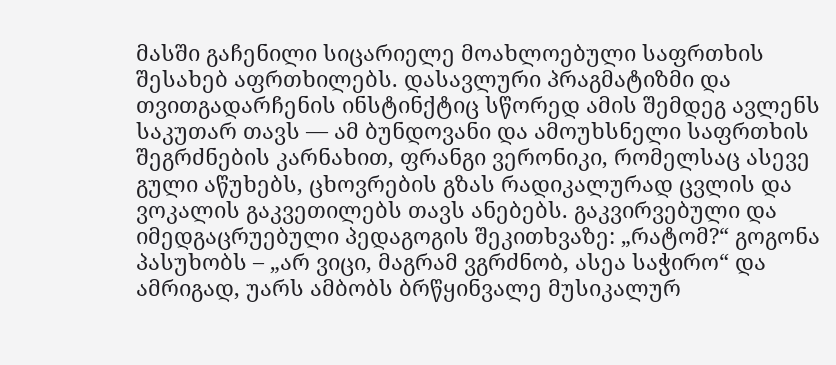მასში გაჩენილი სიცარიელე მოახლოებული საფრთხის შესახებ აფრთხილებს. დასავლური პრაგმატიზმი და თვითგადარჩენის ინსტინქტიც სწორედ ამის შემდეგ ავლენს საკუთარ თავს — ამ ბუნდოვანი და ამოუხსნელი საფრთხის შეგრძნების კარნახით, ფრანგი ვერონიკი, რომელსაც ასევე გული აწუხებს, ცხოვრების გზას რადიკალურად ცვლის და ვოკალის გაკვეთილებს თავს ანებებს. გაკვირვებული და იმედგაცრუებული პედაგოგის შეკითხვაზე: „რატომ?“ გოგონა პასუხობს – „არ ვიცი, მაგრამ ვგრძნობ, ასეა საჭირო“ და ამრიგად, უარს ამბობს ბრწყინვალე მუსიკალურ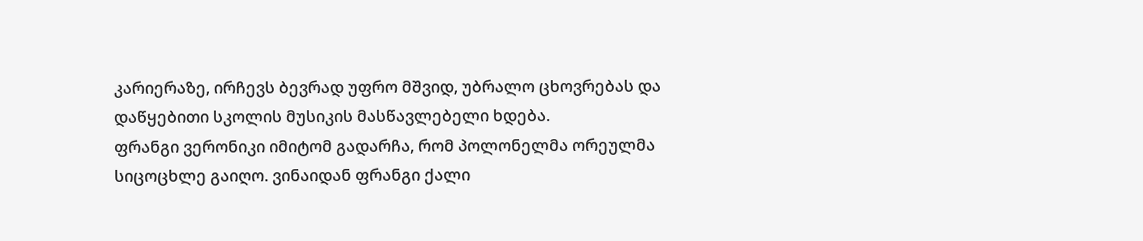კარიერაზე, ირჩევს ბევრად უფრო მშვიდ, უბრალო ცხოვრებას და დაწყებითი სკოლის მუსიკის მასწავლებელი ხდება.
ფრანგი ვერონიკი იმიტომ გადარჩა, რომ პოლონელმა ორეულმა სიცოცხლე გაიღო. ვინაიდან ფრანგი ქალი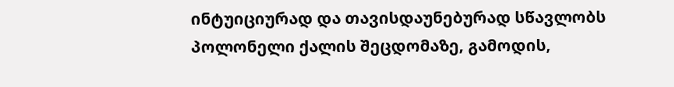ინტუიციურად და თავისდაუნებურად სწავლობს პოლონელი ქალის შეცდომაზე, გამოდის,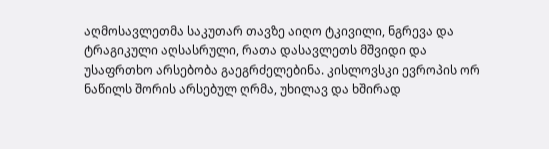აღმოსავლეთმა საკუთარ თავზე აიღო ტკივილი, ნგრევა და ტრაგიკული აღსასრული, რათა დასავლეთს მშვიდი და უსაფრთხო არსებობა გაეგრძელებინა. კისლოვსკი ევროპის ორ ნაწილს შორის არსებულ ღრმა, უხილავ და ხშირად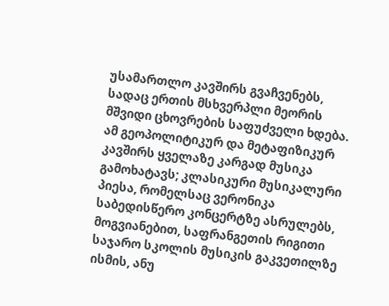უსამართლო კავშირს გვაჩვენებს, სადაც ერთის მსხვერპლი მეორის მშვიდი ცხოვრების საფუძველი ხდება. ამ გეოპოლიტიკურ და მეტაფიზიკურ კავშირს ყველაზე კარგად მუსიკა გამოხატავს; კლასიკური მუსიკალური პიესა, რომელსაც ვერონიკა საბედისწერო კონცერტზე ასრულებს, მოგვიანებით, საფრანგეთის რიგითი საჯარო სკოლის მუსიკის გაკვეთილზე ისმის, ანუ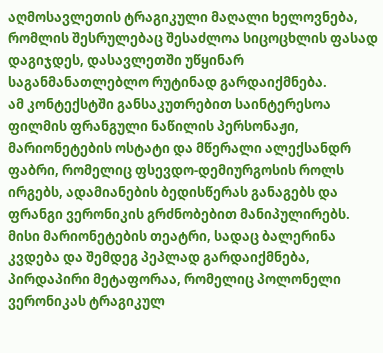აღმოსავლეთის ტრაგიკული მაღალი ხელოვნება, რომლის შესრულებაც შესაძლოა სიცოცხლის ფასად დაგიჯდეს, დასავლეთში უწყინარ საგანმანათლებლო რუტინად გარდაიქმნება.
ამ კონტექსტში განსაკუთრებით საინტერესოა ფილმის ფრანგული ნაწილის პერსონაჟი, მარიონეტების ოსტატი და მწერალი ალექსანდრ ფაბრი, რომელიც ფსევდო-დემიურგოსის როლს ირგებს, ადამიანების ბედისწერას განაგებს და ფრანგი ვერონიკის გრძნობებით მანიპულირებს. მისი მარიონეტების თეატრი, სადაც ბალერინა კვდება და შემდეგ პეპლად გარდაიქმნება, პირდაპირი მეტაფორაა, რომელიც პოლონელი ვერონიკას ტრაგიკულ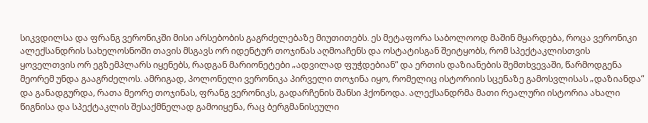სიკვდილსა და ფრანგ ვერონიკში მისი არსებობის გაგრძელებაზე მიუთითებს. ეს მეტაფორა საბოლოოდ მაშინ მყარდება, როცა ვერონიკი ალექსანდრის სახელოსნოში თავის მსგავს ორ იდენტურ თოჯინას აღმოაჩენს და ოსტატისგან შეიტყობს, რომ სპექტაკლისთვის ყოველთვის ორ ეგზემპლარს იყენებს, რადგან მარიონეტები „ადვილად ფუჭდებიან“ და ერთის დაზიანების შემთხვევაში, წარმოდგენა მეორემ უნდა გააგრძელოს. ამრიგად, პოლონელი ვერონიკა პირველი თოჯინა იყო, რომელიც ისტორიის სცენაზე გამოსვლისას „დაზიანდა“ და განადგურდა, რათა მეორე თოჯინას, ფრანგ ვერონიკს, გადარჩენის შანსი ჰქონოდა. ალექსანდრმა მათი რეალური ისტორია ახალი წიგნისა და სპექტაკლის შესაქმნელად გამოიყენა, რაც ბერგმანისეული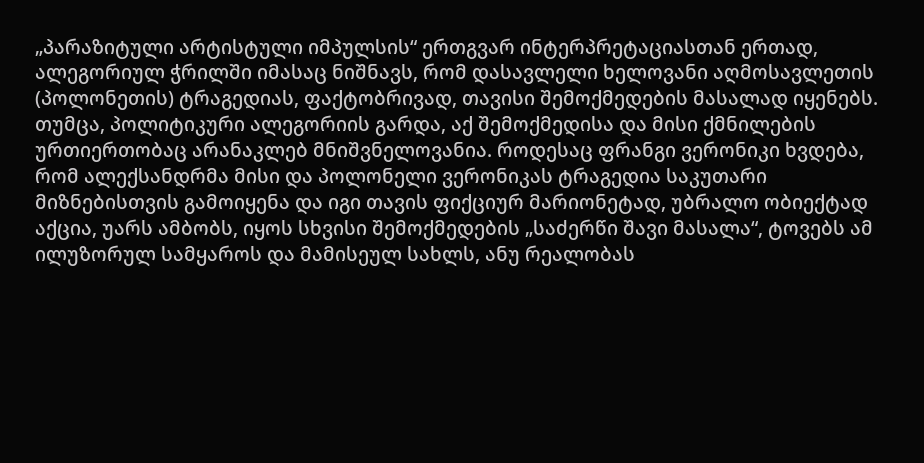„პარაზიტული არტისტული იმპულსის“ ერთგვარ ინტერპრეტაციასთან ერთად, ალეგორიულ ჭრილში იმასაც ნიშნავს, რომ დასავლელი ხელოვანი აღმოსავლეთის (პოლონეთის) ტრაგედიას, ფაქტობრივად, თავისი შემოქმედების მასალად იყენებს. თუმცა, პოლიტიკური ალეგორიის გარდა, აქ შემოქმედისა და მისი ქმნილების ურთიერთობაც არანაკლებ მნიშვნელოვანია. როდესაც ფრანგი ვერონიკი ხვდება, რომ ალექსანდრმა მისი და პოლონელი ვერონიკას ტრაგედია საკუთარი მიზნებისთვის გამოიყენა და იგი თავის ფიქციურ მარიონეტად, უბრალო ობიექტად აქცია, უარს ამბობს, იყოს სხვისი შემოქმედების „საძერწი შავი მასალა“, ტოვებს ამ ილუზორულ სამყაროს და მამისეულ სახლს, ანუ რეალობას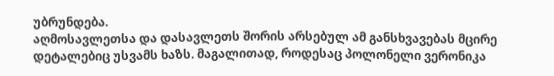უბრუნდება.
აღმოსავლეთსა და დასავლეთს შორის არსებულ ამ განსხვავებას მცირე დეტალებიც უსვამს ხაზს. მაგალითად, როდესაც პოლონელი ვერონიკა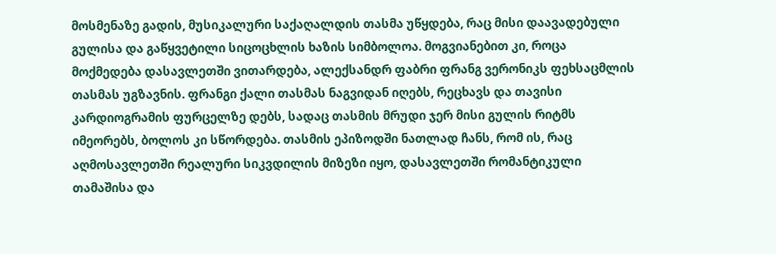მოსმენაზე გადის, მუსიკალური საქაღალდის თასმა უწყდება, რაც მისი დაავადებული გულისა და გაწყვეტილი სიცოცხლის ხაზის სიმბოლოა. მოგვიანებით კი, როცა მოქმედება დასავლეთში ვითარდება, ალექსანდრ ფაბრი ფრანგ ვერონიკს ფეხსაცმლის თასმას უგზავნის. ფრანგი ქალი თასმას ნაგვიდან იღებს, რეცხავს და თავისი კარდიოგრამის ფურცელზე დებს, სადაც თასმის მრუდი ჯერ მისი გულის რიტმს იმეორებს, ბოლოს კი სწორდება. თასმის ეპიზოდში ნათლად ჩანს, რომ ის, რაც აღმოსავლეთში რეალური სიკვდილის მიზეზი იყო, დასავლეთში რომანტიკული თამაშისა და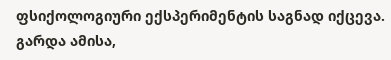ფსიქოლოგიური ექსპერიმენტის საგნად იქცევა. გარდა ამისა,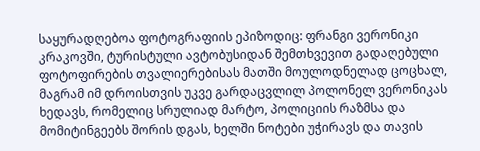საყურადღებოა ფოტოგრაფიის ეპიზოდიც: ფრანგი ვერონიკი კრაკოვში, ტურისტული ავტობუსიდან შემთხვევით გადაღებული ფოტოფირების თვალიერებისას მათში მოულოდნელად ცოცხალ, მაგრამ იმ დროისთვის უკვე გარდაცვლილ პოლონელ ვერონიკას ხედავს, რომელიც სრულიად მარტო, პოლიციის რაზმსა და მომიტინგეებს შორის დგას, ხელში ნოტები უჭირავს და თავის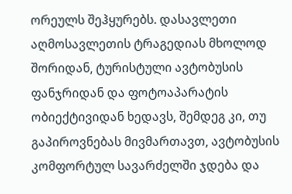ორეულს შეჰყურებს. დასავლეთი აღმოსავლეთის ტრაგედიას მხოლოდ შორიდან, ტურისტული ავტობუსის ფანჯრიდან და ფოტოაპარატის ობიექტივიდან ხედავს, შემდეგ კი, თუ გაპიროვნებას მივმართავთ, ავტობუსის კომფორტულ სავარძელში ჯდება და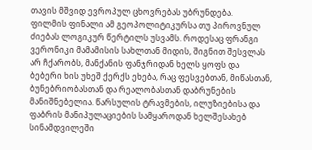თავის მშვიდ ევროპულ ცხოვრებას უბრუნდება.
ფილმის ფინალი ამ გეოპოლიტიკურსა თუ პიროვნულ ძიებას ლოგიკურ წერტილს უსვამს. როდესაც ფრანგი ვერონიკი მამამისის სახლთან მიდის, შიგნით შესვლას არ ჩქარობს, მანქანის ფანჯრიდან ხელს ყოფს და ბებერი ხის უხეშ ქერქს ეხება, რაც ფესვებთან, მიწასთან, ბუნებრიობასთან და რეალობასთან დაბრუნების მანიშნებელია. წარსულის ტრავმების, ილუზიებისა და ფაბრის მანიპულაციების სამყაროდან ხელშესახებ სინამდვილეში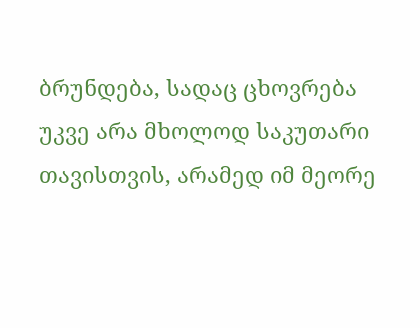ბრუნდება, სადაც ცხოვრება უკვე არა მხოლოდ საკუთარი თავისთვის, არამედ იმ მეორე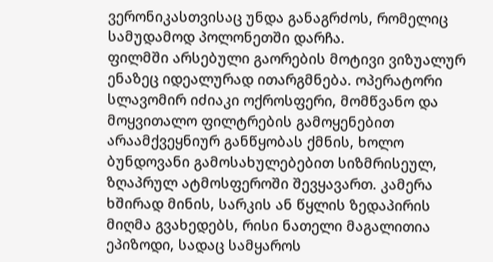ვერონიკასთვისაც უნდა განაგრძოს, რომელიც სამუდამოდ პოლონეთში დარჩა.
ფილმში არსებული გაორების მოტივი ვიზუალურ ენაზეც იდეალურად ითარგმნება. ოპერატორი სლავომირ იძიაკი ოქროსფერი, მომწვანო და მოყვითალო ფილტრების გამოყენებით არაამქვეყნიურ განწყობას ქმნის, ხოლო ბუნდოვანი გამოსახულებებით სიზმრისეულ, ზღაპრულ ატმოსფეროში შევყავართ. კამერა ხშირად მინის, სარკის ან წყლის ზედაპირის მიღმა გვახედებს, რისი ნათელი მაგალითია ეპიზოდი, სადაც სამყაროს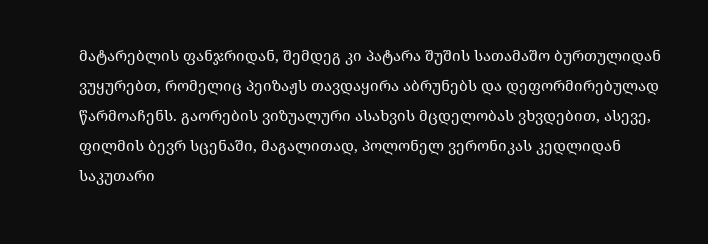მატარებლის ფანჯრიდან, შემდეგ კი პატარა შუშის სათამაშო ბურთულიდან ვუყურებთ, რომელიც პეიზაჟს თავდაყირა აბრუნებს და დეფორმირებულად წარმოაჩენს. გაორების ვიზუალური ასახვის მცდელობას ვხვდებით, ასევე, ფილმის ბევრ სცენაში, მაგალითად, პოლონელ ვერონიკას კედლიდან საკუთარი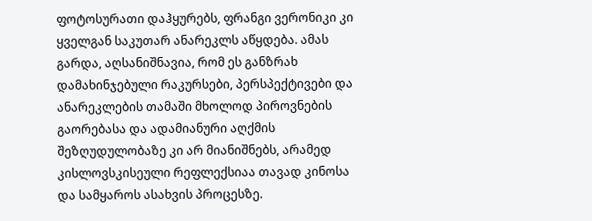ფოტოსურათი დაჰყურებს, ფრანგი ვერონიკი კი ყველგან საკუთარ ანარეკლს აწყდება. ამას გარდა, აღსანიშნავია, რომ ეს განზრახ დამახინჯებული რაკურსები, პერსპექტივები და ანარეკლების თამაში მხოლოდ პიროვნების გაორებასა და ადამიანური აღქმის შეზღუდულობაზე კი არ მიანიშნებს, არამედ კისლოვსკისეული რეფლექსიაა თავად კინოსა და სამყაროს ასახვის პროცესზე.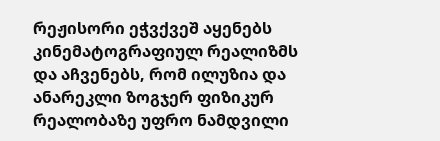რეჟისორი ეჭვქვეშ აყენებს კინემატოგრაფიულ რეალიზმს და აჩვენებს, რომ ილუზია და ანარეკლი ზოგჯერ ფიზიკურ რეალობაზე უფრო ნამდვილი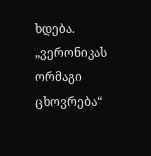ხდება.
„ვერონიკას ორმაგი ცხოვრება“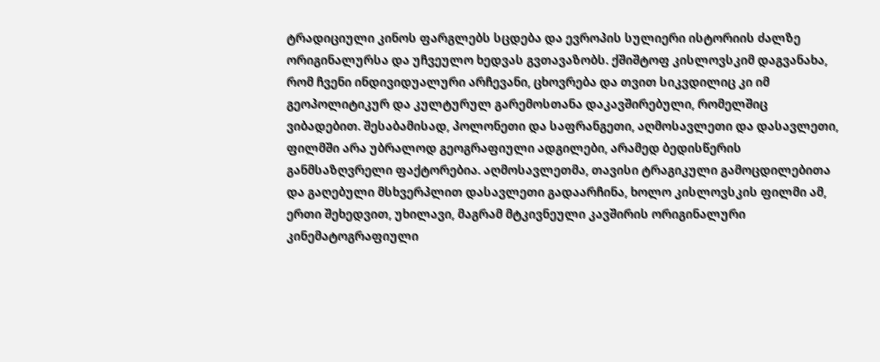ტრადიციული კინოს ფარგლებს სცდება და ევროპის სულიერი ისტორიის ძალზე ორიგინალურსა და უჩვეულო ხედვას გვთავაზობს. ქშიშტოფ კისლოვსკიმ დაგვანახა, რომ ჩვენი ინდივიდუალური არჩევანი, ცხოვრება და თვით სიკვდილიც კი იმ გეოპოლიტიკურ და კულტურულ გარემოსთანა დაკავშირებული, რომელშიც ვიბადებით. შესაბამისად, პოლონეთი და საფრანგეთი, აღმოსავლეთი და დასავლეთი, ფილმში არა უბრალოდ გეოგრაფიული ადგილები, არამედ ბედისწერის განმსაზღვრელი ფაქტორებია. აღმოსავლეთმა, თავისი ტრაგიკული გამოცდილებითა და გაღებული მსხვერპლით დასავლეთი გადაარჩინა, ხოლო კისლოვსკის ფილმი ამ, ერთი შეხედვით, უხილავი, მაგრამ მტკივნეული კავშირის ორიგინალური კინემატოგრაფიული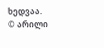ხედვაა.
© არილი